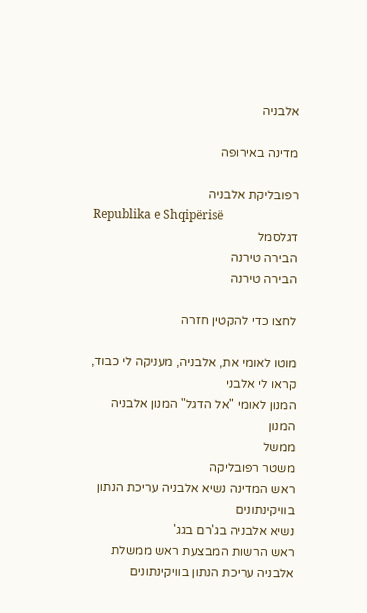אלבניה

מדינה באירופה

רפובליקת אלבניה
Republika e Shqipërisë
דגלסמל
הבירה טירנה
הבירה טירנה

לחצו כדי להקטין חזרה

מוטו לאומי את, אלבניה, מעניקה לי כבוד, קראו לי אלבני
המנון לאומי "אל הדגל" המנון אלבניה
המנון
ממשל
משטר רפובליקה
ראש המדינה נשיא אלבניה עריכת הנתון בוויקינתונים
נשיא אלבניה בג'רם בגג'
ראש הרשות המבצעת ראש ממשלת אלבניה עריכת הנתון בוויקינתונים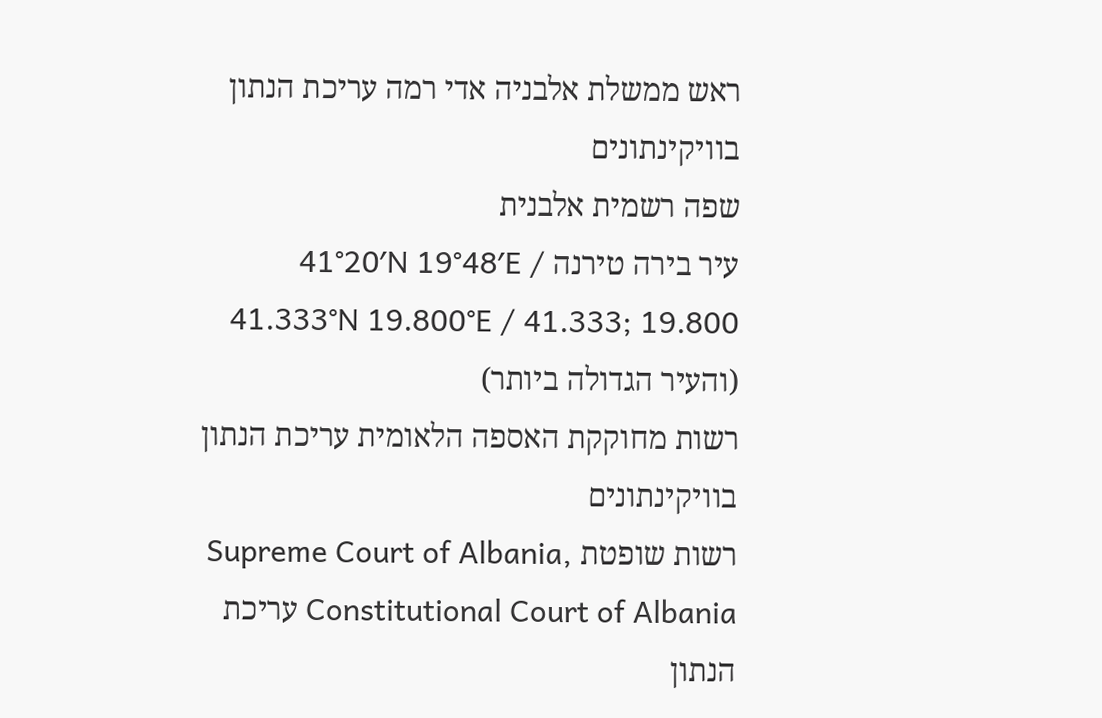ראש ממשלת אלבניה אדי רמה עריכת הנתון בוויקינתונים
שפה רשמית אלבנית
עיר בירה טירנה 41°20′N 19°48′E / 41.333°N 19.800°E / 41.333; 19.800
(והעיר הגדולה ביותר)
רשות מחוקקת האספה הלאומית עריכת הנתון בוויקינתונים
רשות שופטת Supreme Court of Albania, Constitutional Court of Albania עריכת הנתון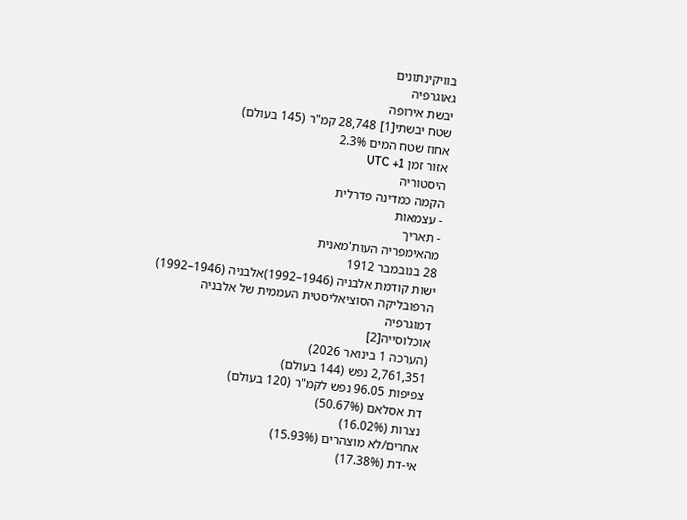בוויקינתונים
גאוגרפיה
יבשת אירופה
שטח יבשתי[1] 28,748 קמ"ר (145 בעולם)
אחוז שטח המים 2.3%
אזור זמן UTC +1
היסטוריה
הקמה כמדינה פדרלית
- עצמאות
- תאריך
מהאימפריה העות'מאנית
28 בנובמבר 1912
ישות קודמת אלבניה (1946–1992)אלבניה (1946–1992) הרפובליקה הסוציאליסטית העממית של אלבניה
דמוגרפיה
אוכלוסייה[2]
(הערכה 1 בינואר 2026)
2,761,351 נפש (144 בעולם)
צפיפות 96.05 נפש לקמ"ר (120 בעולם)
דת אסלאם (50.67%)
נצרות (16.02%)
אחרים/לא מוצהרים (15.93%)
אי-דת (17.38%)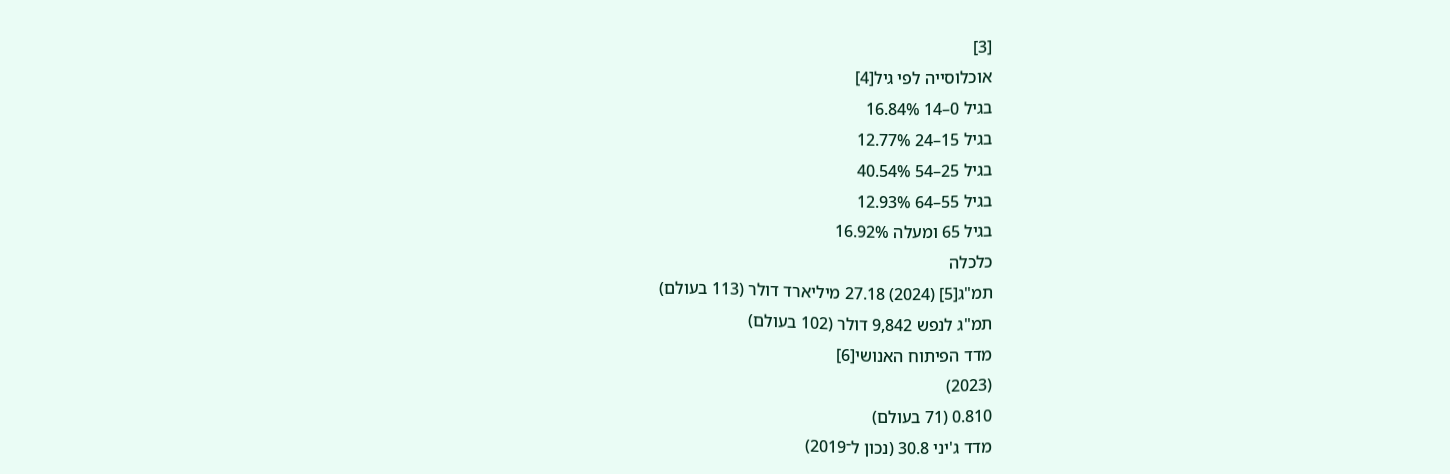[3]
אוכלוסייה לפי גיל[4]
בגיל 0–14 16.84%
בגיל 15–24 12.77%
בגיל 25–54 40.54%
בגיל 55–64 12.93%
בגיל 65 ומעלה 16.92%
כלכלה
תמ"ג[5] (2024) 27.18 מיליארד דולר (113 בעולם)
תמ"ג לנפש 9,842 דולר (102 בעולם)
מדד הפיתוח האנושי[6]
(2023)
0.810 (71 בעולם)
מדד ג'יני 30.8 (נכון ל־2019)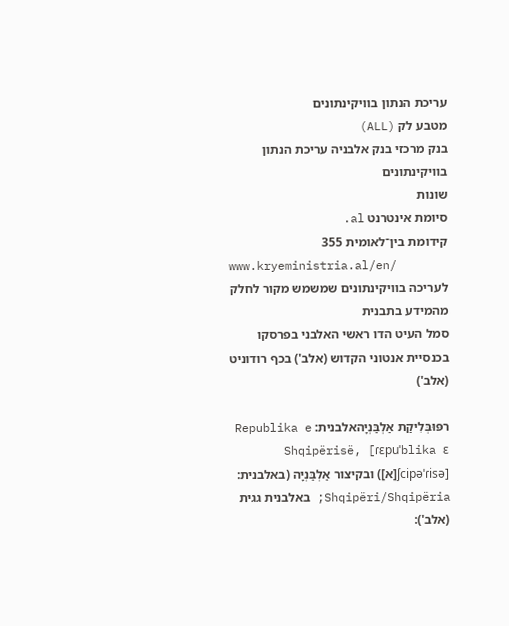עריכת הנתון בוויקינתונים
מטבע לק (ALL)
בנק מרכזי בנק אלבניה עריכת הנתון בוויקינתונים
שונות
סיומת אינטרנט al.
קידומת בין־לאומית 355
www.kryeministria.al/en/
לעריכה בוויקינתונים שמשמש מקור לחלק מהמידע בתבנית
סמל העיט הדו ראשי האלבני בפרסקו בכנסיית אנטוני הקדוש (אלב') בכף רודוניט (אלב')

רפּוּבְּלִיקַת אַלְבַּנְיָהאלבנית: Republika e Shqipërisë, [ɾɛpuˈblika ɛ ʃcipəˈɾisə][א]) ובקיצור אַלְבַּנְיָה (באלבנית: Shqipëri/Shqipëria; באלבנית גגית (אלב'):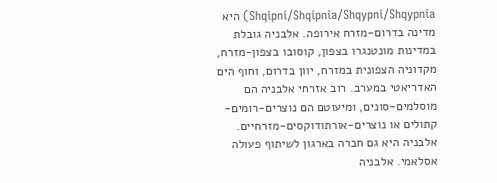Shqipni/Shqipnia/Shqypni/Shqypnia) היא מדינה בדרום-מזרח אירופה. אלבניה גובלת במדינות מונטנגרו בצפון, קוסובו בצפון-מזרח, מקדוניה הצפונית במזרח, יוון בדרום, וחוף הים האדריאטי במערב. רוב אזרחי אלבניה הם מוסלמים-סונים, ומיעוטם הם נוצרים-רומים-קתולים או נוצרים-אורתודוקסים-מזרחיים. אלבניה היא גם חברה בארגון לשיתוף פעולה אסלאמי. אלבניה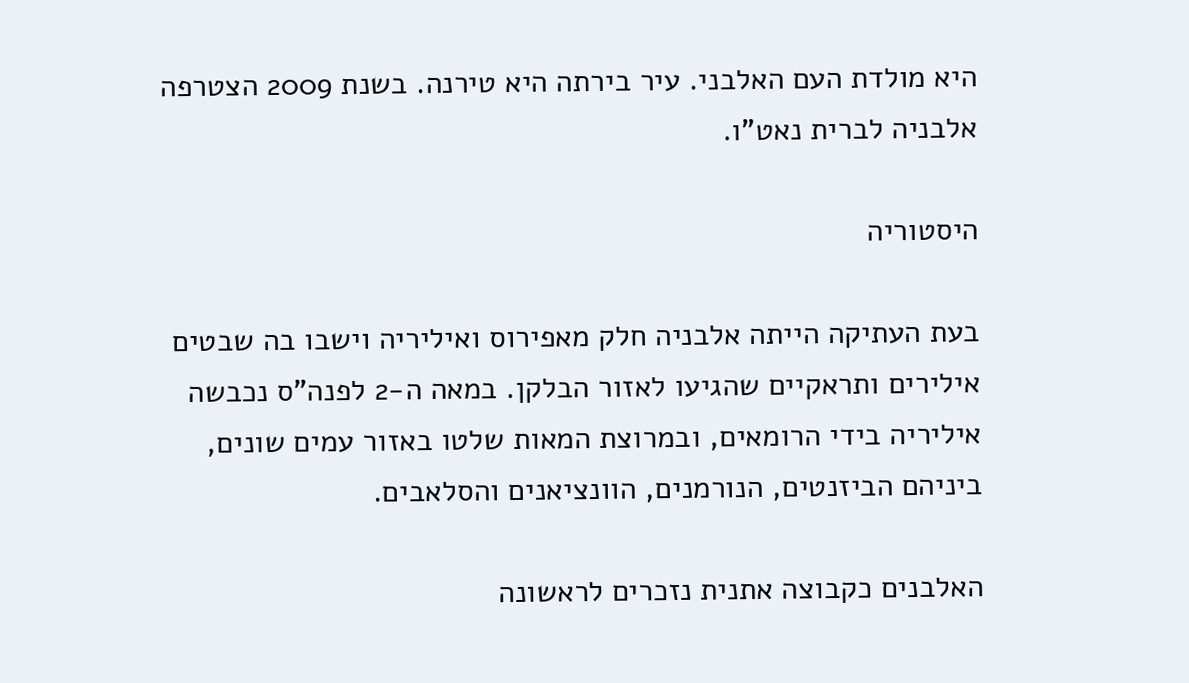היא מולדת העם האלבני. עיר בירתה היא טירנה. בשנת 2009 הצטרפה אלבניה לברית נאט"ו.

היסטוריה

בעת העתיקה הייתה אלבניה חלק מאפירוס ואיליריה וישבו בה שבטים אילירים ותראקיים שהגיעו לאזור הבלקן. במאה ה-2 לפנה"ס נכבשה איליריה בידי הרומאים, ובמרוצת המאות שלטו באזור עמים שונים, ביניהם הביזנטים, הנורמנים, הוונציאנים והסלאבים.

האלבנים כקבוצה אתנית נזכרים לראשונה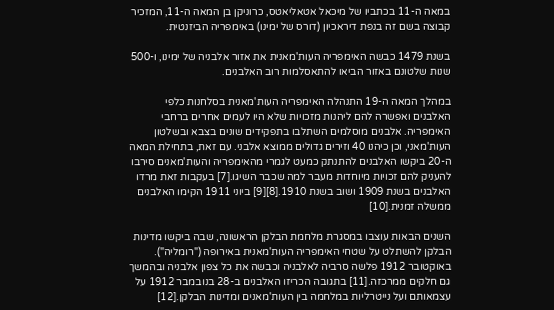במאה ה-11 בכתביו של מיכאל אטאליאטס, כרוניקן בן המאה ה-11, המזכיר קבוצה בשם זה בנפת דיראכיון (דורס של ימינו) באימפריה הביזנטית.

בשנת 1479 כבשה האימפריה העות'מאנית את אזור אלבניה של ימינו, ו-500 שנות שלטונם באזור הביאו להתאסלמות רוב האלבנים.

במהלך המאה ה-19 התנהלה האימפריה העות'מאנית בסלחנות כלפי האלבנים ואפשרה להם ליהנות מזכויות שלא היו לעמים אחרים ברחבי האימפריה. אלבנים מוסלמים השתלבו בתפקידים שונים בצבא ובשלטון העות'מאני, וכן כיהנו 40 וזירים גדולים ממוצא אלבני. עם זאת, בתחילת המאה ה-20 ביקשו האלבנים להתנתק כמעט לגמרי מהאימפריה והעות'מאנים סירבו להעניק להם זכויות מיוחדות מעבר למה שכבר השיגו.[7] בעקבות זאת מרדו האלבנים בשנת 1909 ושוב בשנת 1910.[8][9] ביוני 1911 הקימו האלבנים ממשלה זמנית.[10]

השנים הבאות עוצבו במסגרת מלחמת הבלקן הראשונה, שבה ביקשו מדינות הבלקן להשתלט על שטחי האימפריה העות'מאנית באירופה ("רומליה"). באוקטובר 1912 פלשה סרביה לאלבניה וכבשה את כל צפון אלבניה ובהמשך גם חלקים ממרכזה.[11] בתגובה הכריזו האלבנים ב-28 בנובמבר 1912 על עצמאותם ועל נייטרליות במלחמה בין העות'מאנים ומדינות הבלקן.[12]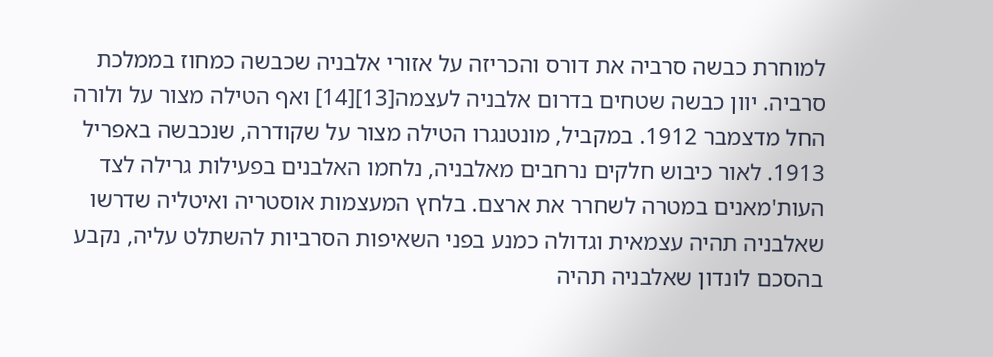למוחרת כבשה סרביה את דורס והכריזה על אזורי אלבניה שכבשה כמחוז בממלכת סרביה. יוון כבשה שטחים בדרום אלבניה לעצמה[13][14] ואף הטילה מצור על ולורה החל מדצמבר 1912. במקביל, מונטנגרו הטילה מצור על שקודרה, שנכבשה באפריל 1913. לאור כיבוש חלקים נרחבים מאלבניה, נלחמו האלבנים בפעילות גרילה לצד העות'מאנים במטרה לשחרר את ארצם. בלחץ המעצמות אוסטריה ואיטליה שדרשו שאלבניה תהיה עצמאית וגדולה כמנע בפני השאיפות הסרביות להשתלט עליה, נקבע בהסכם לונדון שאלבניה תהיה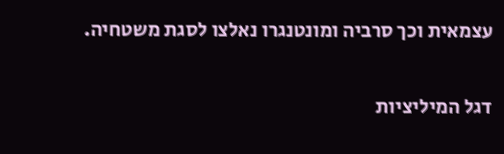עצמאית וכך סרביה ומונטנגרו נאלצו לסגת משטחיה.

דגל המיליציות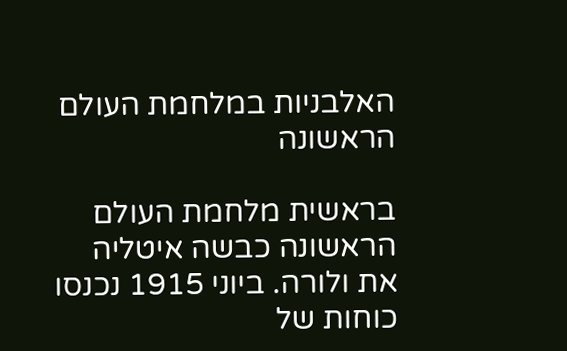האלבניות במלחמת העולם הראשונה

בראשית מלחמת העולם הראשונה כבשה איטליה את ולורה. ביוני 1915 נכנסו כוחות של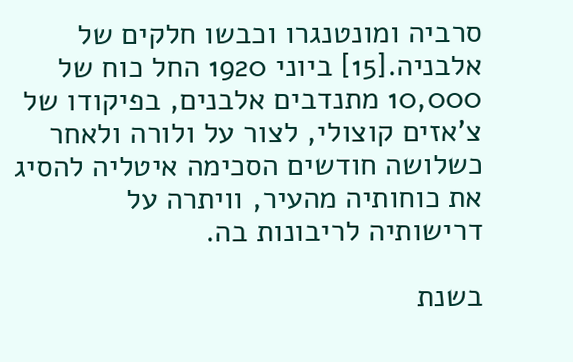סרביה ומונטנגרו וכבשו חלקים של אלבניה.[15] ביוני 1920 החל כוח של 10,000 מתנדבים אלבנים, בפיקודו של צ'אזים קוצולי, לצור על ולורה ולאחר כשלושה חודשים הסכימה איטליה להסיג את כוחותיה מהעיר, וויתרה על דרישותיה לריבונות בה.

בשנת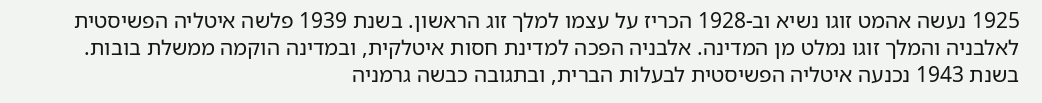1925 נעשה אהמט זוגו נשיא וב-1928 הכריז על עצמו למלך זוג הראשון. בשנת 1939 פלשה איטליה הפשיסטית לאלבניה והמלך זוגו נמלט מן המדינה. אלבניה הפכה למדינת חסות איטלקית, ובמדינה הוקמה ממשלת בובות. בשנת 1943 נכנעה איטליה הפשיסטית לבעלות הברית, ובתגובה כבשה גרמניה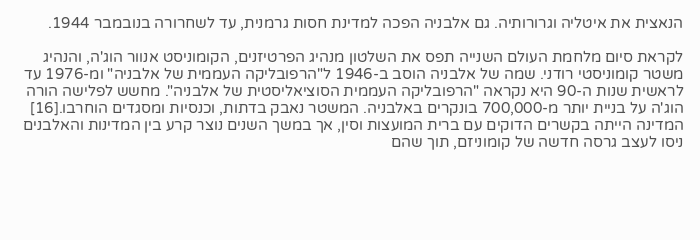הנאצית את איטליה וגרורותיה. גם אלבניה הפכה למדינת חסות גרמנית, עד לשחרורה בנובמבר 1944.

לקראת סיום מלחמת העולם השנייה תפס את השלטון מנהיג הפרטיזנים, הקומוניסט אנוור הוג'ה, והנהיג משטר קומוניסטי רודני. שמה של אלבניה הוסב ב-1946 ל"הרפובליקה העממית של אלבניה" ומ-1976 עד לראשית שנות ה-90 היא נקראה "הרפובליקה העממית הסוציאליסטית של אלבניה". מחשש לפלישה הורה הוג'ה על בניית יותר מ-700,000 בונקרים באלבניה. המשטר נאבק בדתות, וכנסיות ומסגדים הוחרבו.[16] המדינה הייתה בקשרים הדוקים עם ברית המועצות וסין, אך במשך השנים נוצר קרע בין המדינות והאלבנים ניסו לעצב גרסה חדשה של קומוניזם, תוך שהם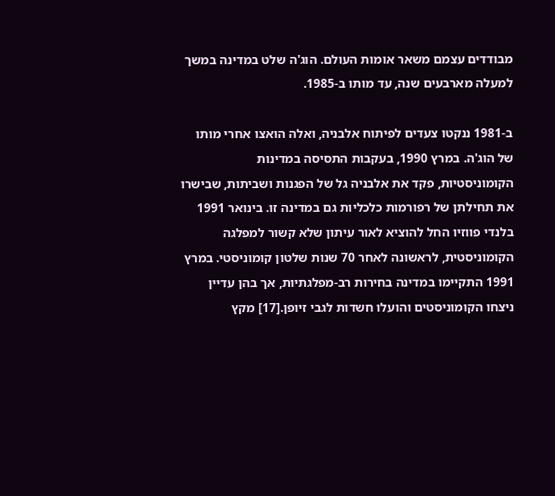מבודדים עצמם משאר אומות העולם. הוג'ה שלט במדינה במשך למעלה מארבעים שנה, עד מותו ב-1985.

ב-1981 ננקטו צעדים לפיתוח אלבניה, ואלה הואצו אחרי מותו של הוג'ה. במרץ 1990, בעקבות התסיסה במדינות הקומוניסטיות, פקד את אלבניה גל של הפגנות ושביתות, שבישרו את תחילתן של רפורמות כלכליות גם במדינה זו. בינואר 1991 בלנדי פווזיו החל להוציא לאור עיתון שלא קשור למפלגה הקומוניסטית, לראשונה לאחר 70 שנות שלטון קומוניסטי. במרץ 1991 התקיימו במדינה בחירות רב-מפלגתיות, אך בהן עדיין ניצחו הקומוניסטים והועלו חשדות לגבי זיופן.[17] מקץ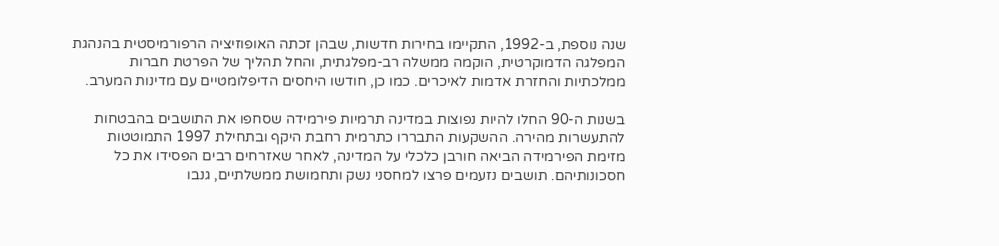שנה נוספת, ב-1992, התקיימו בחירות חדשות, שבהן זכתה האופוזיציה הרפורמיסטית בהנהגת המפלגה הדמוקרטית, הוקמה ממשלה רב-מפלגתית, והחל תהליך של הפרטת חברות ממלכתיות והחזרת אדמות לאיכרים. כמו כן, חודשו היחסים הדיפלומטיים עם מדינות המערב.

בשנות ה-90 החלו להיות נפוצות במדינה תרמיות פירמידה שסחפו את התושבים בהבטחות להתעשרות מהירה. ההשקעות התבררו כתרמית רחבת היקף ובתחילת 1997 התמוטטות מזימת הפירמידה הביאה חורבן כלכלי על המדינה, לאחר שאזרחים רבים הפסידו את כל חסכונותיהם. תושבים נזעמים פרצו למחסני נשק ותחמושת ממשלתיים, גנבו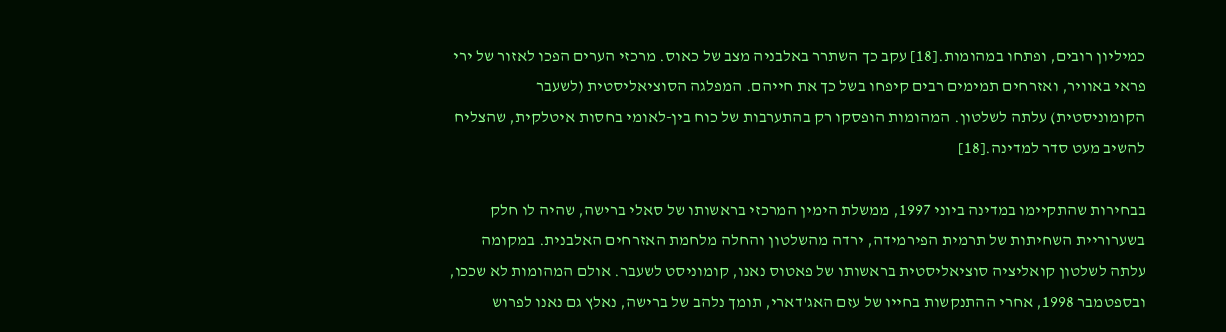כמיליון רובים, ופתחו במהומות.[18] עקב כך השתרר באלבניה מצב של כאוס. מרכזי הערים הפכו לאזור של ירי פראי באוויר, ואזרחים תמימים רבים קיפחו בשל כך את חייהם. המפלגה הסוציאליסטית (לשעבר הקומוניסטית) עלתה לשלטון. המהומות הופסקו רק בהתערבות של כוח בין-לאומי בחסות איטלקית, שהצליח להשיב מעט סדר למדינה.[18]

בבחירות שהתקיימו במדינה ביוני 1997, ממשלת הימין המרכזי בראשותו של סאלי ברישה, שהיה לו חלק בשערוריית השחיתות של תרמית הפירמידה, ירדה מהשלטון והחלה מלחמת האזרחים האלבנית. במקומה עלתה לשלטון קואליציה סוציאליסטית בראשותו של פאטוס נאנו, קומוניסט לשעבר. אולם המהומות לא שככו, ובספטמבר 1998, אחרי ההתנקשות בחייו של עזם האג'דארי, תומך נלהב של ברישה, נאלץ גם נאנו לפרוש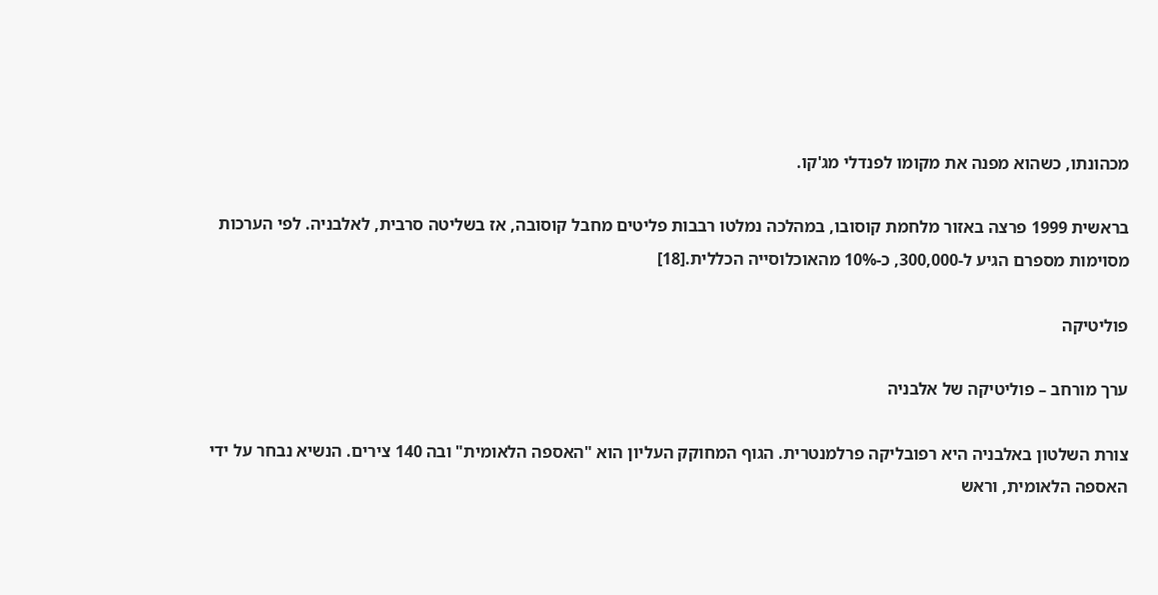מכהונתו, כשהוא מפנה את מקומו לפנדלי מג'קו.

בראשית 1999 פרצה באזור מלחמת קוסובו, במהלכה נמלטו רבבות פליטים מחבל קוסובה, אז בשליטה סרבית, לאלבניה. לפי הערכות מסוימות מספרם הגיע ל-300,000, כ-10% מהאוכלוסייה הכללית.[18]

פוליטיקה

ערך מורחב – פוליטיקה של אלבניה

צורת השלטון באלבניה היא רפובליקה פרלמנטרית. הגוף המחוקק העליון הוא "האספה הלאומית" ובה 140 צירים. הנשיא נבחר על ידי האספה הלאומית, וראש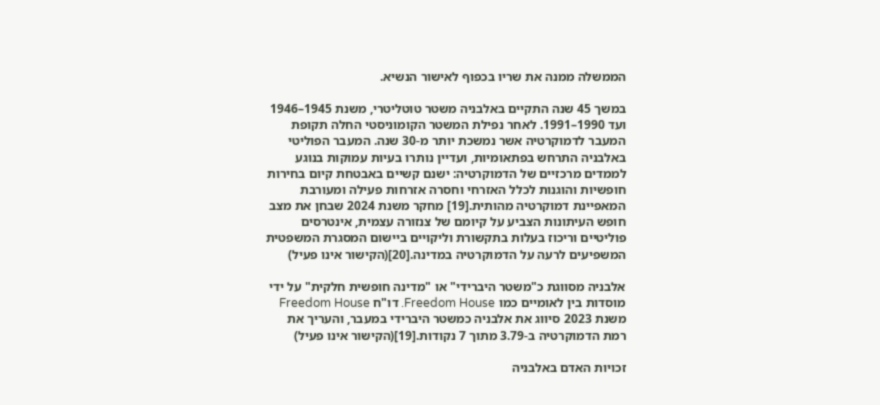הממשלה ממנה את שריו בכפוף לאישור הנשיא.

במשך 45 שנה התקיים באלבניה משטר טוטליטרי, משנת 1945–1946 ועד 1990–1991. לאחר נפילת המשטר הקומוניסטי החלה תקופת המעבר לדמוקרטיה אשר נמשכת יותר מ-30 שנה. המעבר הפוליטי באלבניה התרחש בפתאומיות, ועדיין נותרו בעיות עמוקות בנוגע לממדים מרכזיים של הדמוקרטיה: ישנם קשיים באבטחת קיום בחירות חופשיות והוגנות לכלל האזרחי וחסרה אזרחות פעילה ומעורבת המאפיינת דמוקרטיה מהותית.[19] מחקר משנת 2024 שבחן את מצב חופש העיתונות הצביע על קיומם של צנזורה עצמית, אינטרסים פוליטיים וריכוז בעלות בתקשורת וליקויים ביישום המסגרת המשפטית המשפיעים לרעה על הדמוקרטיה במדינה.[20](הקישור אינו פעיל)

אלבניה מסווגת כ"משטר היברידי" או "מדינה חופשית חלקית" על ידי מוסדות בין לאומיים כמו Freedom House. דו"ח Freedom House משנת 2023 סיווג את אלבניה כמשטר היברידי במעבר, והעריך את רמת הדמוקרטיה ב-3.79 מתוך 7 נקודות.[19](הקישור אינו פעיל)

זכויות האדם באלבניה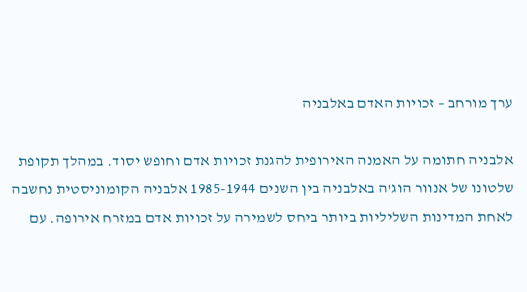ערך מורחב – זכויות האדם באלבניה

אלבניה חתומה על האמנה האירופית להגנת זכויות אדם וחופש יסוד. במהלך תקופת שלטונו של אנוור הוג'ה באלבניה בין השנים 1985-1944 אלבניה הקומוניסטית נחשבה לאחת המדינות השליליות ביותר ביחס לשמירה על זכויות אדם במזרח אירופה. עם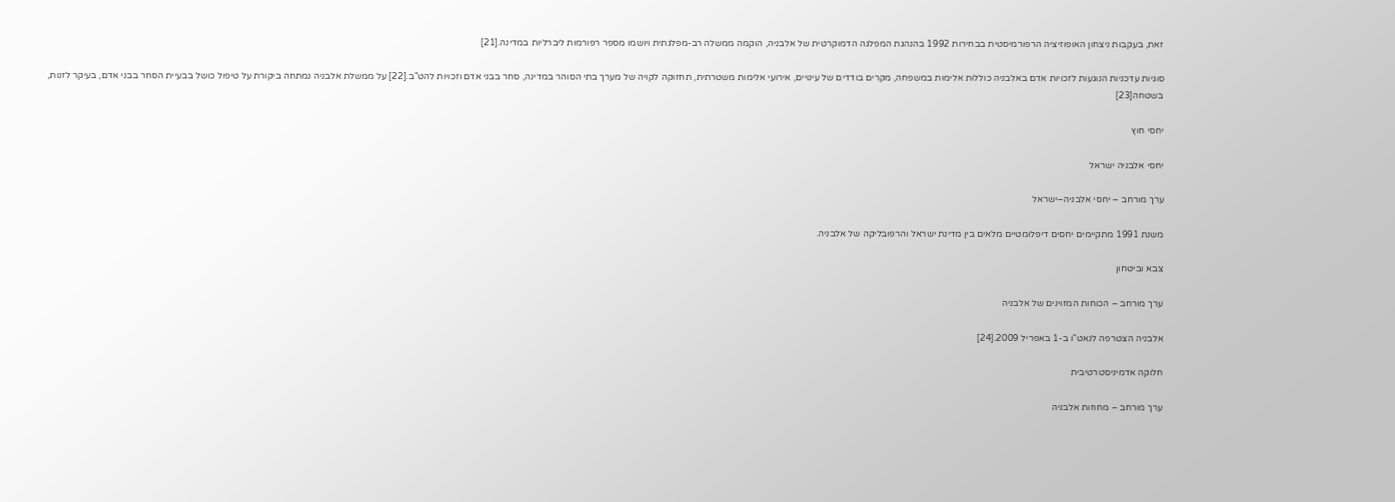זאת, בעקבות ניצחון האופוזיציה הרפורמיסטית בבחירות 1992 בהנהגת המפלגה הדמוקרטית של אלבניה, הוקמה ממשלה רב-מפלגתית ויושמו מספר רפורמות ליברליות במדינה.[21]

סוגיות עדכניות הנוגעות לזכויות אדם באלבניה כוללות אלימות במשפחה, מקרים בודדים של עינויים, אירועי אלימות משטרתית, תחזוקה לקויה של מערך בתי הסוהר במדינה, סחר בבני אדם וזכויות להט"ב.[22] על ממשלת אלבניה נמתחה ביקורת על טיפול כושל בבעיית הסחר בבני אדם, בעיקר לזנות, בשטחה[23]

יחסי חוץ

יחסי אלבניה ישראל

ערך מורחב – יחסי אלבניה–ישראל

משנת 1991 מתקיימים יחסים דיפלומטיים מלאים בין מדינת ישראל והרפובליקה של אלבניה.

צבא וביטחון

ערך מורחב – הכוחות המזוינים של אלבניה

אלבניה הצטרפה לנאט"ו ב-1 באפריל 2009.[24]

חלוקה אדמיניסטרטיבית

ערך מורחב – מחוזות אלבניה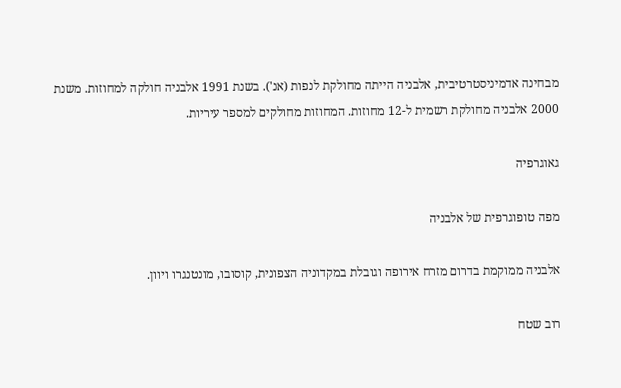מבחינה אדמיניסטרטיבית, אלבניה הייתה מחולקת לנפות (אנ'). בשנת 1991 אלבניה חולקה למחוזות. משנת 2000 אלבניה מחולקת רשמית ל-12 מחוזות. המחוזות מחולקים למספר עיריות.

גאוגרפיה

מפה טופוגרפית של אלבניה

אלבניה ממוקמת בדרום מזרח אירופה וגובלת במקדוניה הצפונית, קוסובו, מונטנגרו ויוון.

רוב שטח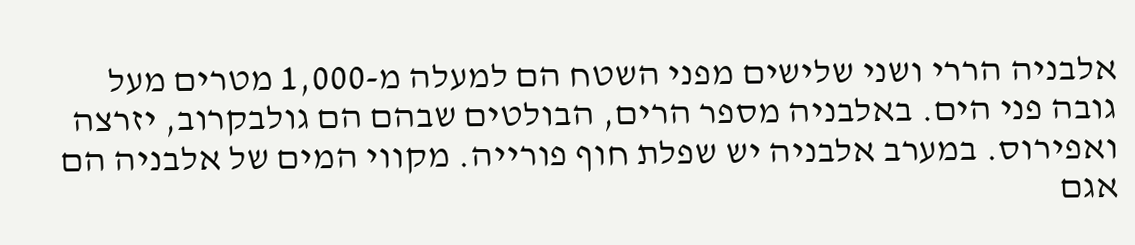אלבניה הררי ושני שלישים מפני השטח הם למעלה מ-1,000 מטרים מעל גובה פני הים. באלבניה מספר הרים, הבולטים שבהם הם גולבקרוב, יזרצה ואפירוס. במערב אלבניה יש שפלת חוף פורייה. מקווי המים של אלבניה הם אגם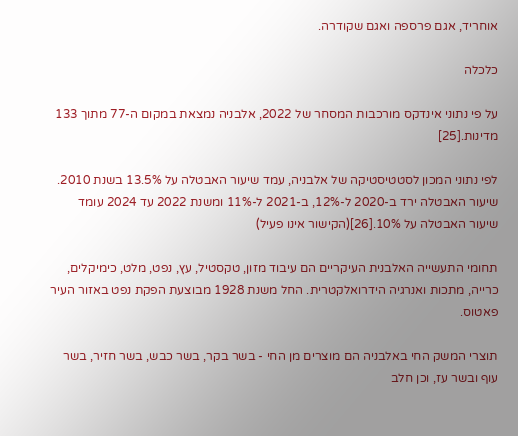אוחריד, אגם פרספה ואגם שקודרה.

כלכלה

על פי נתוני אינדקס מורכבות המסחר של 2022, אלבניה נמצאת במקום ה-77 מתוך 133 מדינות.[25]

לפי נתוני המכון לסטטיסטיקה של אלבניה, עמד שיעור האבטלה על 13.5% בשנת 2010. שיעור האבטלה ירד ב-2020 ל-12%, ב-2021 ל-11% ומשנת 2022 עד 2024 עומד שיעור האבטלה על 10%.[26](הקישור אינו פעיל)

תחומי התעשייה האלבנית העיקריים הם עיבוד מזון, טקסטיל, עץ, נפט, מלט, כימיקלים, כרייה, מתכות ואנרגיה הידרואלקטרית. החל משנת 1928 מבוצעת הפקת נפט באזור העיר פאטוס.

תוצרי המשק החי באלבניה הם מוצרים מן החי - בשר בקר, בשר כבש, בשר חזיר, בשר עוף ובשר עז, וכן חלב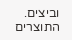וביצים. התוצרים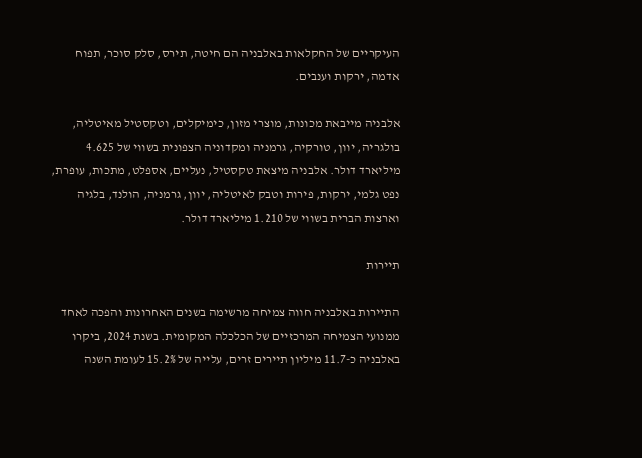העיקריים של החקלאות באלבניה הם חיטה, תירס, סלק סוכר, תפוח אדמה, ירקות וענבים.

אלבניה מייבאת מכונות, מוצרי מזון, כימיקלים, וטקסטיל מאיטליה, בולגריה, יוון, טורקיה, גרמניה ומקדוניה הצפונית בשווי של 4.625 מיליארד דולר. אלבניה מיצאת טקסטיל, נעליים, אספלט, מתכות, עופרת, נפט גלמי, ירקות, פירות וטבק לאיטליה, יוון, גרמניה, הולנד, בלגיה וארצות הברית בשווי של 1.210 מיליארד דולר.

תיירות

התיירות באלבניה חווה צמיחה מרשימה בשנים האחרונות והפכה לאחד ממנועי הצמיחה המרכזיים של הכלכלה המקומית. בשנת 2024, ביקרו באלבניה כ-11.7 מיליון תיירים זרים, עלייה של 15.2% לעומת השנה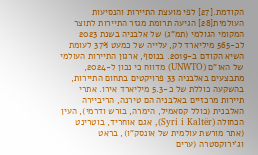הקודמת.[27] לפי מועצת התיירות והנסיעות העולמית[28] הגיעה תרומת מגזר התיירות לתוצר המקומי הגולמי (תמ"ג) של אלבניה בשנת 2023 לכ-565 מיליארד לק, עלייה של כמעט 37% לעומת השיא הקודם ב-2019. בנוסף, ארגון התיירות העולמי של האו"ם (UNWTO) מדווח כי נכון ל-2024, מתבצעים באלבניה 33 פרויקטים בתחום התיירות, בהשקעה כוללת של כ-5.3 מיליארד אירו. אתרי תיירות מרכזיים באלבניה הם טירנה, הריביירה האלבנית (כולל קסאמיל, הימרה, בורש ודרמי), העין הכחולה (Syri i Kaltër), אגם אוחריד, בוטרינט (אתר מורשת עולמית של אונסק"ו), בראט וג'ירוקסטרה (ערים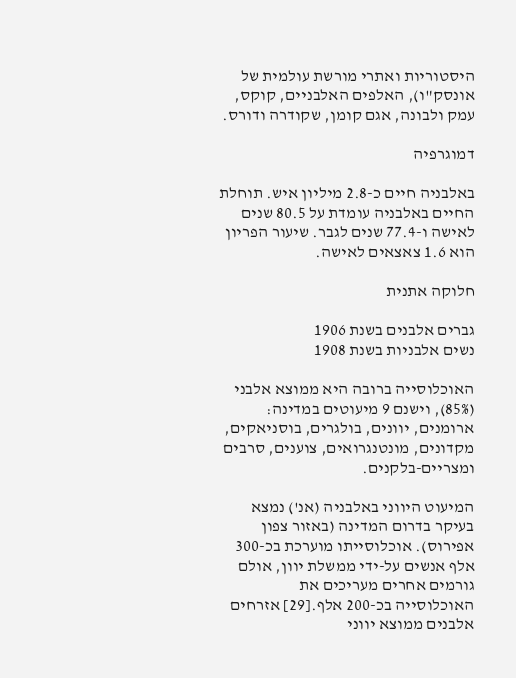היסטוריות ואתרי מורשת עולמית של אונסק"ו), האלפים האלבניים, קוקס, עמק ולבונה, אגם קומן, שקודרה ודורס.

דמוגרפיה

באלבניה חיים כ-2.8 מיליון איש. תוחלת החיים באלבניה עומדת על 80.5 שנים לאישה ו-77.4 שנים לגבר. שיעור הפריון הוא 1.6 צאצאים לאישה.

חלוקה אתנית

גברים אלבנים בשנת 1906
נשים אלבניות בשנת 1908

האוכלוסייה ברובה היא ממוצא אלבני (85%), וישנם 9 מיעוטים במדינה: ארומנים, יוונים, בולגרים, בוסניאקים, מקדונים, מונטנגרואים, צוענים, סרבים ומצריים-בלקנים.

המיעוט היווני באלבניה (אנ') נמצא בעיקר בדרום המדינה (באזור צפון אפירוס). אוכלוסייתו מוערכת בכ-300 אלף אנשים על-ידי ממשלת יוון, אולם גורמים אחרים מעריכים את האוכלוסייה בכ-200 אלף.[29] אזרחים אלבנים ממוצא יווני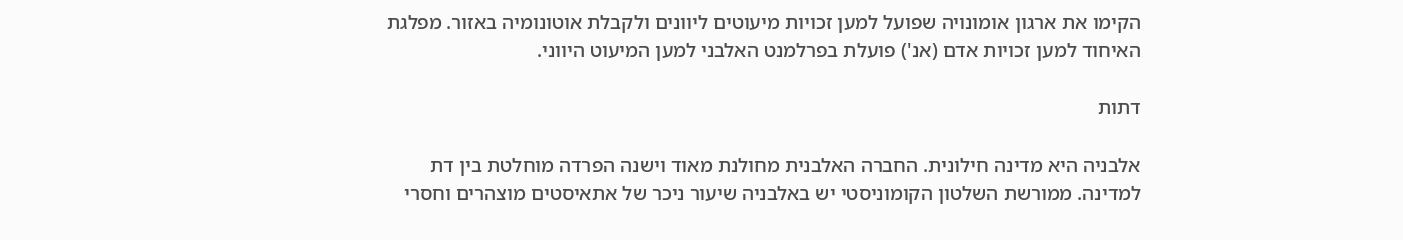הקימו את ארגון אומונויה שפועל למען זכויות מיעוטים ליוונים ולקבלת אוטונומיה באזור. מפלגת האיחוד למען זכויות אדם (אנ') פועלת בפרלמנט האלבני למען המיעוט היווני.

דתות

אלבניה היא מדינה חילונית. החברה האלבנית מחולנת מאוד וישנה הפרדה מוחלטת בין דת למדינה. ממורשת השלטון הקומוניסטי יש באלבניה שיעור ניכר של אתאיסטים מוצהרים וחסרי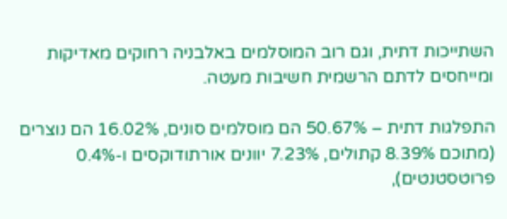השתייכות דתית, וגם רוב המוסלמים באלבניה רחוקים מאדיקות ומייחסים לדתם הרשמית חשיבות מעטה.

התפלגות דתית – 50.67% הם מוסלמים סונים, 16.02% הם נוצרים (מתוכם 8.39% קתולים, 7.23% יוונים אורתודוקסים ו-0.4% פרוטסטנטים),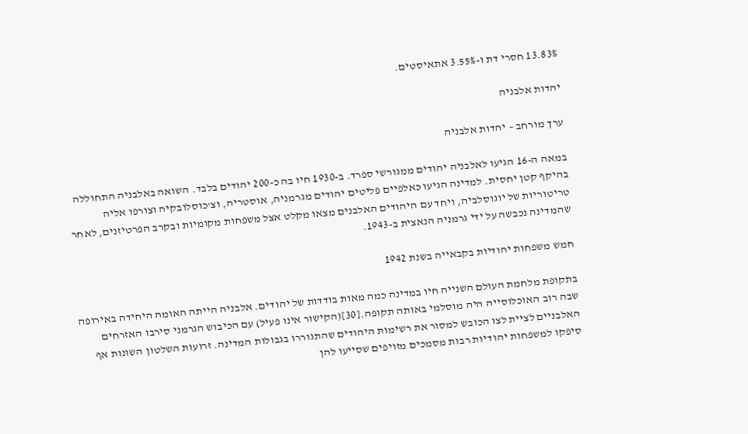13.83% חסרי דת ו-3.55% אתאיסטים.

יהדות אלבניה

ערך מורחב – יהדות אלבניה

במאה ה-16 הגיעו לאלבניה יהודים ממגורשי ספרד. ב-1930 חיו בה כ-200 יהודים בלבד. השואה באלבניה התחוללה בהיקף קטן יחסית. למדינה הגיעו כאלפיים פליטים יהודים מגרמניה, אוסטריה, וצ'כוסלובקיה וצורפו אליה טריטוריות של יוגוסלביה, ויחד עם היהודים האלבנים מצאו מקלט אצל משפחות מקומיות ובקרב הפרטיזנים, לאחר שהמדינה נכבשה על ידי גרמניה הנאצית ב-1943.

חמש משפחות יהודיות בקבאייה בשנת 1942

בתקופת מלחמת העולם השנייה חיו במדינה כמה מאות בודדות של יהודים. אלבניה הייתה האומה היחידה באירופה שבה רוב האוכלוסייה היה מוסלמי באותה תקופה.[30](הקישור אינו פעיל) עם הכיבוש הגרמני סירבו האזרחים האלבניים לציית לצו הכובש למסור את רשימות היהודים שהתגוררו בגבולות המדינה. זרועות השלטון השונות אף סיפקו למשפחות יהודיות רבות מסמכים מזויפים שסייעו להן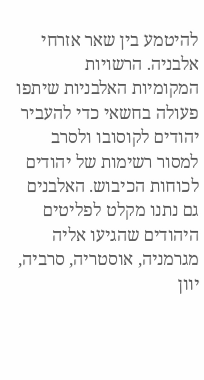להיטמע בין שאר אזרחי אלבניה. הרשויות המקומיות האלבניות שיתפו פעולה בחשאי כדי להעביר יהודים לקוסובו ולסרב למסור רשימות של יהודים לכוחות הכיבוש. האלבנים גם נתנו מקלט לפליטים היהודים שהגיעו אליה מגרמניה, אוסטריה, סרביה, יוון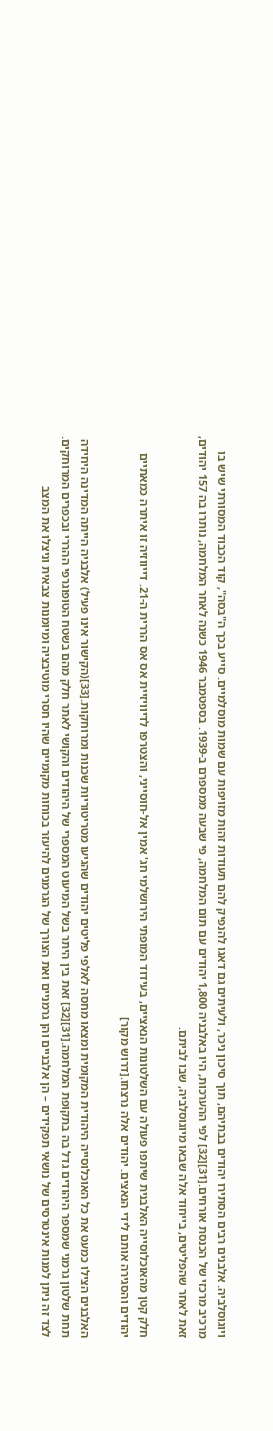ויוגוסלביה. אלבנים רבים הסתירו יהודים בבתיהם, תוך סיכון ניכר, ולעיתים גם דאגו להנפיק להם תעודות זהות מזויפות עם שמות מוסלמיים. סייע בכך ה"בסה", קוד הכבוד המסורתי שיש בו מרכיב מרכזי של הכנסת אורחים.[31][32] לפי ההערכות, היו באלבניה 1,800 יהודים עם תום המלחמה, פי שבעה ממספרם ב-1939. בספטמבר 1946 כשנה לאחר המלחמה, נותרו בה 157 יהודים, זאת לאחר שהפליטים, בייחוד אלה שבאו מיוגוסלביה, שבו לביתם.

חלק קטן מהאוכלוסייה האלבנית שיתפו פעולה עם השלטונות הנאציים, בעידוד המופתי הירושלמי חג' אמין אל-חוסייני, והצטרפו לדיוויזיית אס אס הררית ה-21. דייווזיה זו איתרה כמאתיים יהודים והסגירה אותם לידי הנאצים. יהודים אלה נרצחו.[דרוש מקור]

האלבנים הצילו כמעט את כל האוכלוסייה היהודית המקומית ומצאו מחסה לאלפי פליטים יהודים שהגיעו מטריטוריות שכנות ומרוחקות.[33](הקישור אינו פעיל) אלבניה הייתה המדינה היחידה תחת שלטון גרמני שמספר היהודים גדל בה בתקופת המלחמה.[31][32] זאת בין היתר בשל המיעוט המספרי של היהודים והקושי לאתר חלק מהם בשטח הטופוגרפי ההררי ובכפרים המרוחקים. לצד זה ניתן למנות אינטרסים של נושאי תפקידים – הן אלבניים והן גרמניים ואת הצורך של הגרמנים להיעזר בכוחות מקומיים שהיו חסרי מוטיבציה ומיומנות צבאית וניצלו את המצב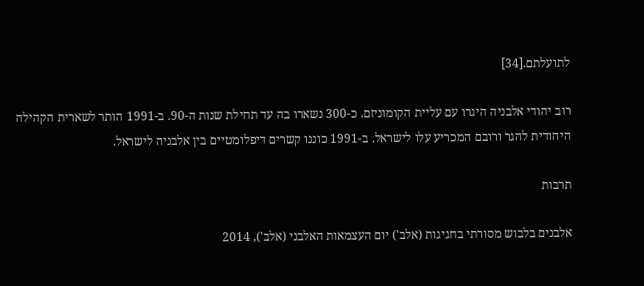לתועלתם.[34]

רוב יהודי אלבניה היגרו עם עליית הקומוניזם. כ-300 נשארו בה עד תחילת שנות ה-90. ב-1991 הותר לשארית הקהילה היהודית להגר ורובם המכריע עלו לישראל. ב-1991 כוננו קשרים דיפלומטיים בין אלבניה לישראל.

תרבות

אלבנים בלבוש מסורתי בחגיגות (אלב') יום העצמאות האלבני (אלב'), 2014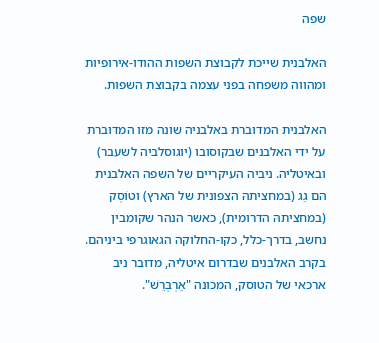שפה

האלבנית שייכת לקבוצת השפות ההודו-אירופיות ומהווה משפחה בפני עצמה בקבוצת השפות.

האלבנית המדוברת באלבניה שונה מזו המדוברת על ידי האלבנים שבקוסובו (יוגוסלביה לשעבר) ובאיטליה. ניביה העיקריים של השפה האלבנית הם גֵג (במחציתהּ הצפונית של הארץ) וטוֹסְק (במחציתהּ הדרומית), כאשר הנהר שקומבין נחשב, בדרך-כלל, כקו-החלוקה הגאוגרפי ביניהם. בקרב האלבנים שבדרום איטליה, מדובר ניב ארכאי של הטוסק, המכונה "אַרְבְּרֵשׁ".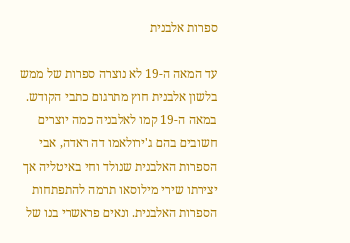ספרות אלבנית

עד המאה ה-19 לא נוצרה ספרות של ממש בלשון אלבנית חוץ מתרגום כתבי הקודש. במאה ה-19 קמו לאלבניה כמה יוצרים חשובים בהם ג'ירולאמו דה ראדה, אבי הספרות האלבנית שנולד וחי באיטליה אך יצירתו שירי מילוסאו תרמה להתפתחות הספרות האלבנית. ונאים פראשרי בנו של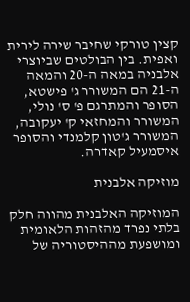קצין טורקי שחיבר שירה לירית ואפית. בין הבולטים שביוצרי אלבניה במאה ה-20 והמאה ה-21 הם המשורר ג' פישטא, הסופר והמתרגם פ' ס' נולי, המשורר והמחזאי ק' יעקובה, המשורר ג'טון קלמנדי והסופר איסמעיל קאדרה.

מוזיקה אלבנית

המוזיקה האלבנית מהווה חלק בלתי נפרד מהזהות הלאומית ומושפעת מההיסטוריה של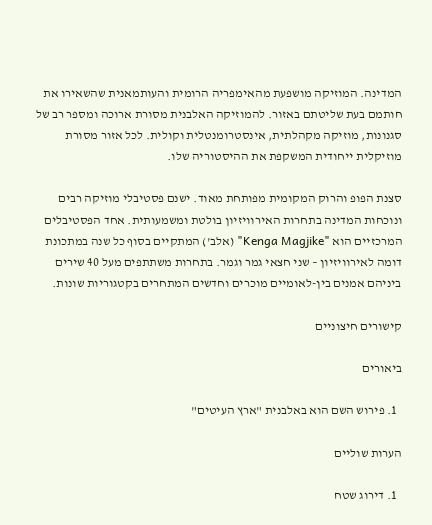המדינה. המוזיקה מושפעת מהאימפריה הרומית והעותמאנית שהשאירו את חותמם בעת שליטתם באזור. להמוזיקה האלבנית מסורת ארוכה ומספר רב של סגנונות, מוזיקה מקהלתית, אינסטרומנטלית וקולית. לכל אזור מסורת מוזיקלית ייחודית המשקפת את ההיסטוריה שלו.

סצנת הפופ והרוק המקומית מפותחת מאוד. ישנם פסטיבלי מוזיקה רבים ונוכחות המדינה בתחרות האירוויזיון בולטת ומשמעותית. אחד הפסטיבלים המרכזיים הוא "Kenga Magjike" (אלב') המתקיים בסוף כל שנה במתכונת דומה לאירוויזיון – שני חצאי גמר וגמר. בתחרות משתתפים מעל 40 שירים ביניהם אמנים בין-לאומיים מוכרים וחדשים המתחרים בקטגוריות שונות.

קישורים חיצוניים

ביאורים

  1. פירוש השם הוא באלבנית "ארץ העיטים"

הערות שוליים

  1. דירוג שטח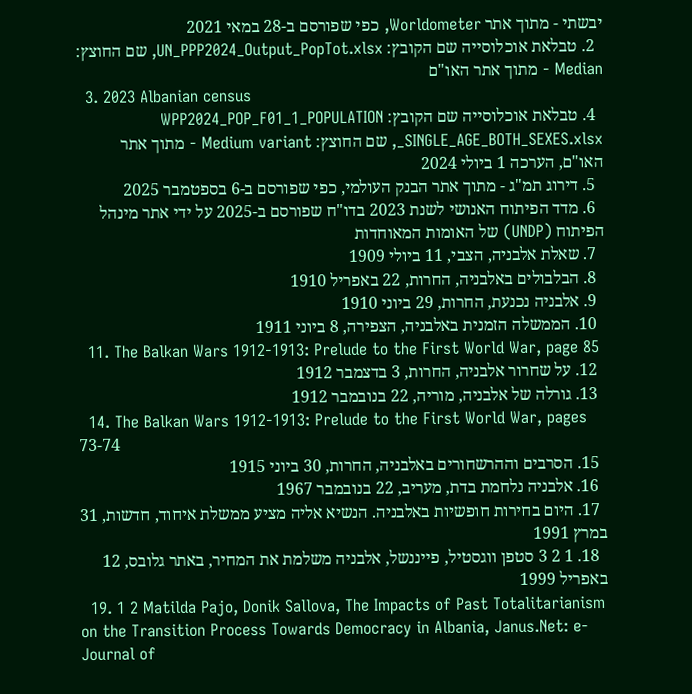יבשתי - מתוך אתר Worldometer, כפי שפורסם ב-28 במאי 2021
  2. טבלאת אוכלוסייה שם הקובץ: UN_PPP2024_Output_PopTot.xlsx, שם החוצץ: Median - מתוך אתר האו"ם
  3. 2023 Albanian census
  4. טבלאת אוכלוסייה שם הקובץ: WPP2024_POP_F01_1_POPULATION _SINGLE_AGE_BOTH_SEXES.xlsx, שם החוצץ: Medium variant - מתוך אתר האו"ם, הערכה 1 ביולי 2024
  5. דירוג תמ"ג - מתוך אתר הבנק העולמי, כפי שפורסם ב-6 בספטמבר 2025
  6. מדד הפיתוח האנושי לשנת 2023 בדו"ח שפורסם ב-2025 על ידי אתר מינהל הפיתוח (UNDP) של האומות המאוחדות
  7. שאלת אלבניה, הצבי, 11 ביולי 1909
  8. הבלבולים באלבניה, החרות, 22 באפריל 1910
  9. אלבניה נכנעת, החרות, 29 ביוני 1910
  10. הממשלה הזמנית באלבניה, הצפירה, 8 ביוני 1911
  11. The Balkan Wars 1912-1913: Prelude to the First World War, page 85
  12. על שחרור אלבניה, החרות, 3 בדצמבר 1912
  13. גורלה של אלבניה, מוריה, 22 בנובמבר 1912
  14. The Balkan Wars 1912-1913: Prelude to the First World War, pages 73-74
  15. הסרבים וההרשחורים באלבניה, החרות, 30 ביוני 1915
  16. אלבניה נלחמת בדת, מעריב, 22 בנובמבר 1967
  17. היום בחירות חופשיות באלבניה. הנשיא אליה מציע ממשלת איחוד, חדשות, 31 במרץ 1991
  18. 1 2 3 סטפן ווגסטיל, פייננשל, אלבניה משלמת את המחיר, באתר גלובס, 12 באפריל 1999
  19. 1 2 Matilda Pajo, Donik Sallova, The Impacts of Past Totalitarianism on the Transition Process Towards Democracy in Albania, Janus.Net: e-Journal of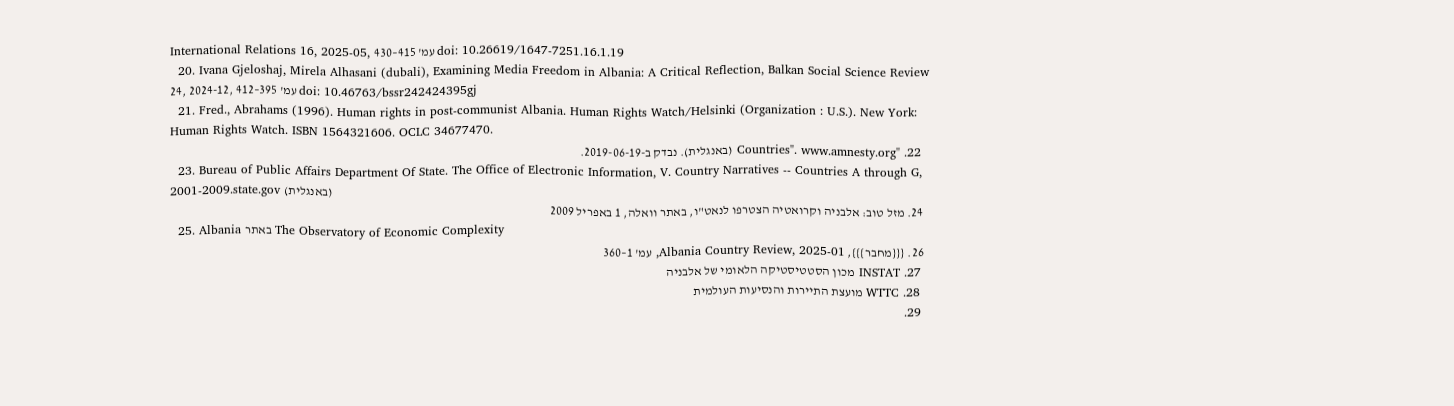International Relations 16, 2025-05, עמ' 415–430 doi: 10.26619/1647-7251.16.1.19
  20. Ivana Gjeloshaj, Mirela Alhasani (dubali), Examining Media Freedom in Albania: A Critical Reflection, Balkan Social Science Review 24, 2024-12, עמ' 395–412 doi: 10.46763/bssr242424395gj
  21. Fred., Abrahams (1996). Human rights in post-communist Albania. Human Rights Watch/Helsinki (Organization : U.S.). New York: Human Rights Watch. ISBN 1564321606. OCLC 34677470.
  22. "Countries". www.amnesty.org (באנגלית). נבדק ב-2019-06-19.
  23. Bureau of Public Affairs Department Of State. The Office of Electronic Information, V. Country Narratives -- Countries A through G, 2001-2009.state.gov (באנגלית)
  24. מזל טוב: אלבניה וקרואטיה הצטרפו לנאט"ו, באתר וואלה, 1 באפריל 2009
  25. Albania באתר The Observatory of Economic Complexity
  26. {{{מחבר}}}, Albania Country Review, 2025-01, עמ' 1–360
  27. INSTAT מכון הסטטיסטיקה הלאומי של אלבניה
  28. WTTC מועצת התיירות והנסיעות העולמית
  29.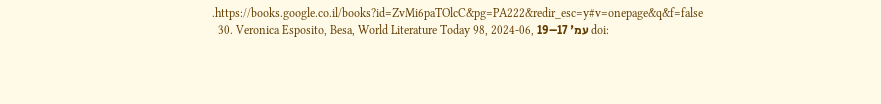.https://books.google.co.il/books?id=ZvMi6paTOlcC&pg=PA222&redir_esc=y#v=onepage&q&f=false
  30. Veronica Esposito, Besa, World Literature Today 98, 2024-06, עמ' 17–19 doi: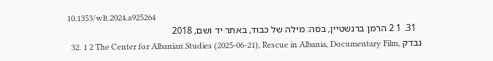10.1353/wlt.2024.a925264
  31. 1 2 הרמן ברנשטיין, בסה: מילה של כבוד, באתר יד ושם, 2018
  32. 1 2 The Center for Albanian Studies (2025-06-21), Rescue in Albania, Documentary Film, נבדק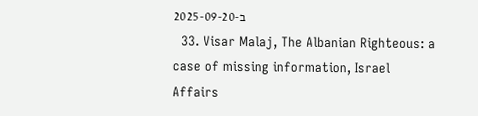ב-2025-09-20
  33. Visar Malaj, The Albanian Righteous: a case of missing information, Israel Affairs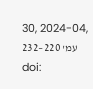30, 2024-04, עמ' 220–232 doi: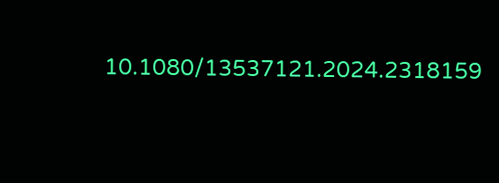10.1080/13537121.2024.2318159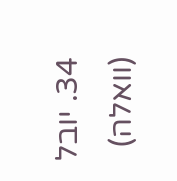34. יובל (וואלה)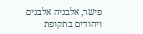פישר, אלבניה אלבנים ויהודים בתקופת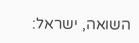השואה, ישראל: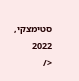סטימצקי, 2022
</